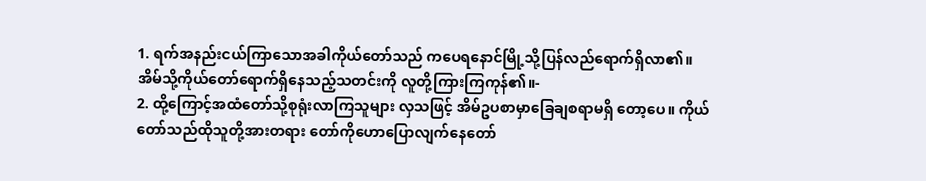1. ရက်အနည်းငယ်ကြာသောအခါကိုယ်တော်သည် ကပေရနောင်မြို့သို့ပြန်လည်ရောက်ရှိလာ၏။ အိမ်သို့ကိုယ်တော်ရောက်ရှိနေသည့်သတင်းကို လူတို့ကြားကြကုန်၏။-
2. ထို့ကြောင့်အထံတော်သို့စုရုံးလာကြသူများ လှသဖြင့် အိမ်ဥပစာမှာခြေချစရာမရှိ တော့ပေ။ ကိုယ်တော်သည်ထိုသူတို့အားတရား တော်ကိုဟောပြောလျက်နေတော်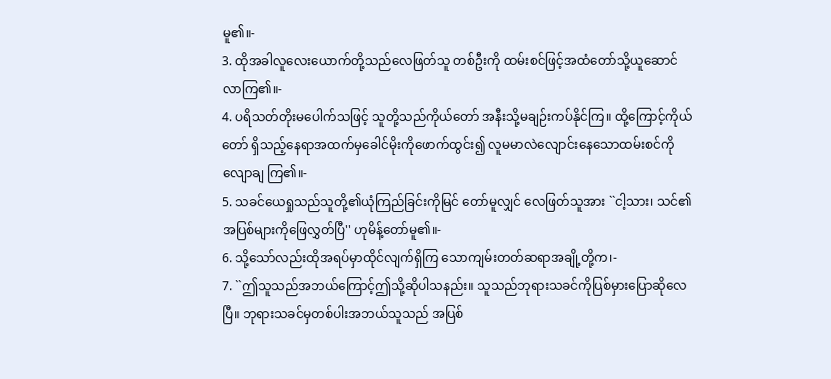မူ၏။-
3. ထိုအခါလူလေးယောက်တို့သည်လေဖြတ်သူ တစ်ဦးကို ထမ်းစင်ဖြင့်အထံတော်သို့ယူဆောင် လာကြ၏။-
4. ပရိသတ်တိုးမပေါက်သဖြင့် သူတို့သည်ကိုယ်တော် အနီးသို့မချဉ်းကပ်နိုင်ကြ။ ထို့ကြောင့်ကိုယ်တော် ရှိသည့်နေရာအထက်မှခေါင်မိုးကိုဖောက်ထွင်း၍ လူမမာလဲလျောင်းနေသောထမ်းစင်ကိုလျောချ ကြ၏။-
5. သခင်ယေရှုသည်သူတို့၏ယုံကြည်ခြင်းကိုမြင် တော်မူလျှင် လေဖြတ်သူအား ``ငါ့သား၊ သင်၏ အပြစ်များကိုဖြေလွှတ်ပြီ'' ဟုမိန့်တော်မူ၏။-
6. သို့သော်လည်းထိုအရပ်မှာထိုင်လျက်ရှိကြ သောကျမ်းတတ်ဆရာအချို့တို့က၊-
7. ``ဤသူသည်အဘယ်ကြောင့်ဤသို့ဆိုပါသနည်း။ သူသည်ဘုရားသခင်ကိုပြစ်မှားပြောဆိုလေ ပြီ။ ဘုရားသခင်မှတစ်ပါးအဘယ်သူသည် အပြစ်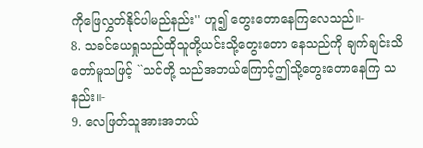ကိုဖြေလွှတ်နိုင်ပါမည်နည်း'' ဟူ၍ တွေးတောနေကြလေသည်။-
8. သခင်ယေရှုသည်ထိုသူတို့ယင်းသို့တွေးတော နေသည်ကို ချက်ချင်းသိတော်မူသဖြင့် ``သင်တို့ သည်အဘယ်ကြောင့်ဤသို့တွေးတောနေကြ သနည်း။-
9. လေဖြတ်သူအားအဘယ်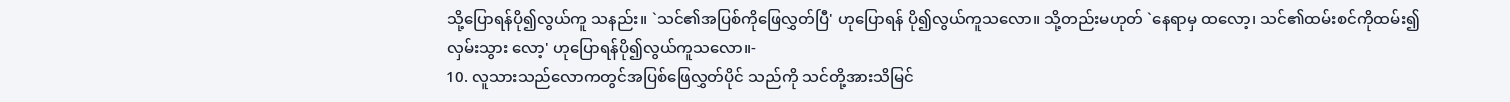သို့ပြောရန်ပို၍လွယ်ကူ သနည်း။ `သင်၏အပြစ်ကိုဖြေလွှတ်ပြီ' ဟုပြောရန် ပို၍လွယ်ကူသလော။ သို့တည်းမဟုတ် `နေရာမှ ထလော့၊ သင်၏ထမ်းစင်ကိုထမ်း၍လှမ်းသွား လော့' ဟုပြောရန်ပို၍လွယ်ကူသလော။-
10. လူသားသည်လောကတွင်အပြစ်ဖြေလွှတ်ပိုင် သည်ကို သင်တို့အားသိမြင်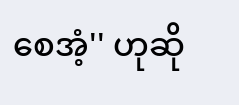စေအံ့'' ဟုဆို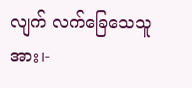လျက် လက်ခြေသေသူအား၊-